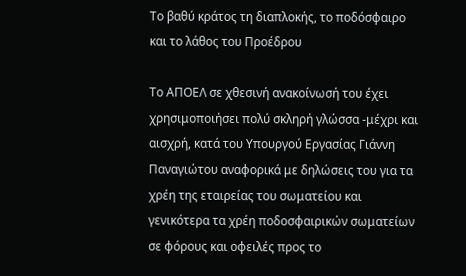Το βαθύ κράτος τη διαπλοκής, το ποδόσφαιρο και το λάθος του Προέδρου

Το ΑΠΟΕΛ σε χθεσινή ανακοίνωσή του έχει χρησιμοποιήσει πολύ σκληρή γλώσσα -μέχρι και αισχρή, κατά του Υπουργού Εργασίας Γιάννη Παναγιώτου αναφορικά με δηλώσεις του για τα χρέη της εταιρείας του σωματείου και γενικότερα τα χρέη ποδοσφαιρικών σωματείων σε φόρους και οφειλές προς το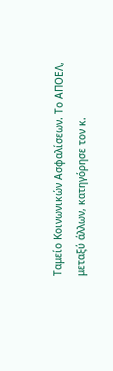Ταμείο Κοινωνικών Ασφαλίσεων. Το ΑΠΟΕΛ, μεταξύ άλλων, κατηγόρησε τον κ.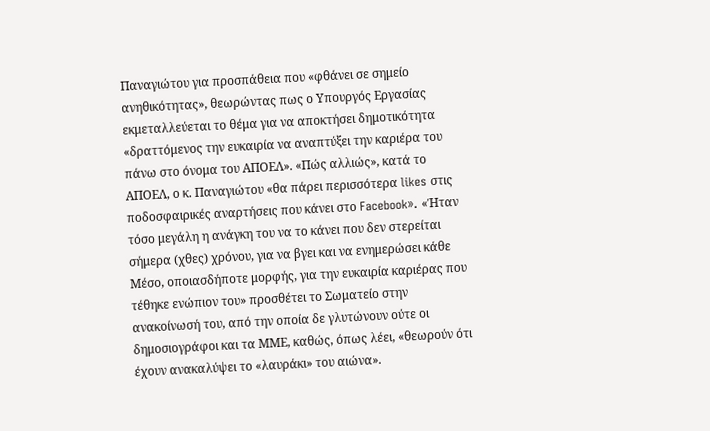Παναγιώτου για προσπάθεια που «φθάνει σε σημείο ανηθικότητας», θεωρώντας πως ο Υπουργός Εργασίας εκμεταλλεύεται το θέμα για να αποκτήσει δημοτικότητα «δραττόμενος την ευκαιρία να αναπτύξει την καριέρα του πάνω στο όνομα του ΑΠΟΕΛ». «Πώς αλλιώς», κατά το ΑΠΟΕΛ, ο κ. Παναγιώτου «θα πάρει περισσότερα likes στις ποδοσφαιρικές αναρτήσεις που κάνει στο Facebook». «Ήταν τόσο μεγάλη η ανάγκη του να το κάνει που δεν στερείται σήμερα (χθες) χρόνου, για να βγει και να ενημερώσει κάθε Μέσο, οποιασδήποτε μορφής, για την ευκαιρία καριέρας που τέθηκε ενώπιον του» προσθέτει το Σωματείο στην ανακοίνωσή του, από την οποία δε γλυτώνουν ούτε οι δημοσιογράφοι και τα ΜΜΕ, καθώς, όπως λέει, «θεωρούν ότι έχουν ανακαλύψει το «λαυράκι» του αιώνα».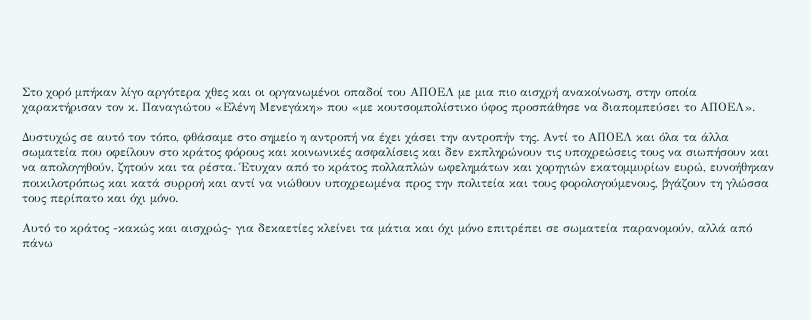Στο χορό μπήκαν λίγο αργότερα χθες και οι οργανωμένοι οπαδοί του ΑΠΟΕΛ με μια πιο αισχρή ανακοίνωση, στην οποία χαρακτήρισαν τον κ. Παναγιώτου «Ελένη Μενεγάκη» που «με κουτσομπολίστικο ύφος προσπάθησε να διαπομπεύσει το ΑΠΟΕΛ».

Δυστυχώς σε αυτό τον τόπο, φθάσαμε στο σημείο η αντροπή να έχει χάσει την αντροπήν της. Αντί το ΑΠΟΕΛ και όλα τα άλλα σωματεία που οφείλουν στο κράτος φόρους και κοινωνικές ασφαλίσεις και δεν εκπληρώνουν τις υποχρεώσεις τους να σιωπήσουν και να απολογηθούν, ζητούν και τα ρέστα. Έτυχαν από το κράτος πολλαπλών ωφελημάτων και χορηγιών εκατομμυρίων ευρώ, ευνοήθηκαν ποικιλοτρόπως και κατά συρροή και αντί να νιώθουν υποχρεωμένα προς την πολιτεία και τους φορολογούμενους, βγάζουν τη γλώσσα τους περίπατο και όχι μόνο.

Αυτό το κράτος -κακώς και αισχρώς- για δεκαετίες κλείνει τα μάτια και όχι μόνο επιτρέπει σε σωματεία παρανομούν, αλλά από πάνω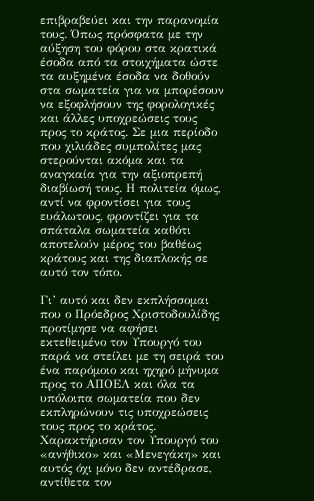επιβραβεύει και την παρανομία τους. Όπως πρόσφατα με την αύξηση του φόρου στα κρατικά έσοδα από τα στοιχήματα ώστε τα αυξημένα έσοδα να δοθούν στα σωματεία για να μπορέσουν να εξοφλήσουν της φορολογικές και άλλες υποχρεώσεις τους προς το κράτος. Σε μια περίοδο που χιλιάδες συμπολίτες μας στερούνται ακόμα και τα αναγκαία για την αξιοπρεπή διαβίωσή τους. Η πολιτεία όμως, αντί να φροντίσει για τους ευάλωτους, φροντίζει για τα σπάταλα σωματεία καθότι αποτελούν μέρος του βαθέως κράτους και της διαπλοκής σε αυτό τον τόπο.

Γι’ αυτό και δεν εκπλήσσομαι που ο Πρόεδρος Χριστοδουλίδης προτίμησε να αφήσει εκτεθειμένο τον Υπουργό του παρά να στείλει με τη σειρά του ένα παρόμοιο και ηχηρό μήνυμα προς το ΑΠΟΕΛ και όλα τα υπόλοιπα σωματεία που δεν εκπληρώνουν τις υποχρεώσεις τους προς το κράτος. Χαρακτήρισαν τον Υπουργό του «ανήθικο» και «Μενεγάκη» και αυτός όχι μόνο δεν αντέδρασε, αντίθετα τον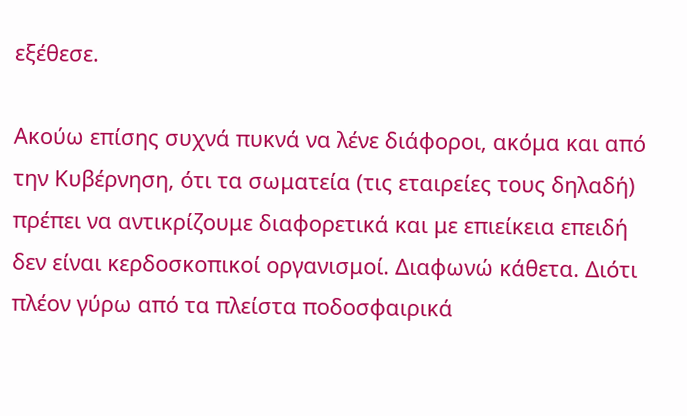εξέθεσε.

Ακούω επίσης συχνά πυκνά να λένε διάφοροι, ακόμα και από την Κυβέρνηση, ότι τα σωματεία (τις εταιρείες τους δηλαδή) πρέπει να αντικρίζουμε διαφορετικά και με επιείκεια επειδή δεν είναι κερδοσκοπικοί οργανισμοί. Διαφωνώ κάθετα. Διότι πλέον γύρω από τα πλείστα ποδοσφαιρικά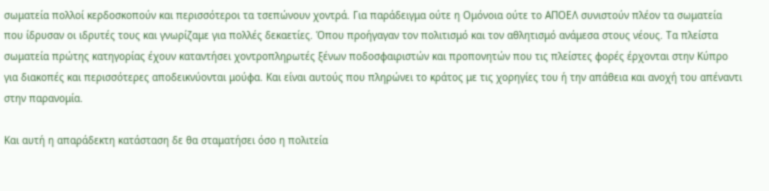σωματεία πολλοί κερδοσκοπούν και περισσότεροι τα τσεπώνουν χοντρά. Για παράδειγμα ούτε η Ομόνοια ούτε το ΑΠΟΕΛ συνιστούν πλέον τα σωματεία που ίδρυσαν οι ιδρυτές τους και γνωρίζαμε για πολλές δεκαετίες. Όπου προήγαγαν τον πολιτισμό και τον αθλητισμό ανάμεσα στους νέους. Τα πλείστα σωματεία πρώτης κατηγορίας έχουν καταντήσει χοντροπληρωτές ξένων ποδοσφαιριστών και προπονητών που τις πλείστες φορές έρχονται στην Κύπρο για διακοπές και περισσότερες αποδεικνύονται μούφα. Και είναι αυτούς που πληρώνει το κράτος με τις χορηγίες του ή την απάθεια και ανοχή του απέναντι στην παρανομία.

Και αυτή η απαράδεκτη κατάσταση δε θα σταματήσει όσο η πολιτεία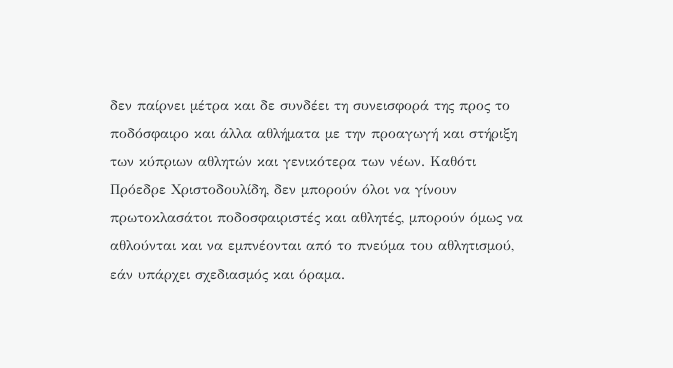δεν παίρνει μέτρα και δε συνδέει τη συνεισφορά της προς το ποδόσφαιρο και άλλα αθλήματα με την προαγωγή και στήριξη των κύπριων αθλητών και γενικότερα των νέων. Καθότι Πρόεδρε Χριστοδουλίδη, δεν μπορούν όλοι να γίνουν πρωτοκλασάτοι ποδοσφαιριστές και αθλητές, μπορούν όμως να αθλούνται και να εμπνέονται από το πνεύμα του αθλητισμού, εάν υπάρχει σχεδιασμός και όραμα.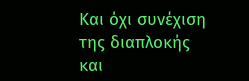Και όχι συνέχιση της διαπλοκής και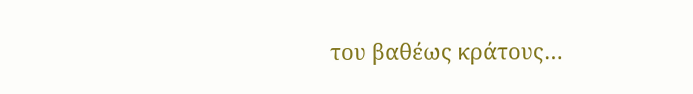του βαθέως κράτους…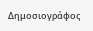Δημοσιογράφος